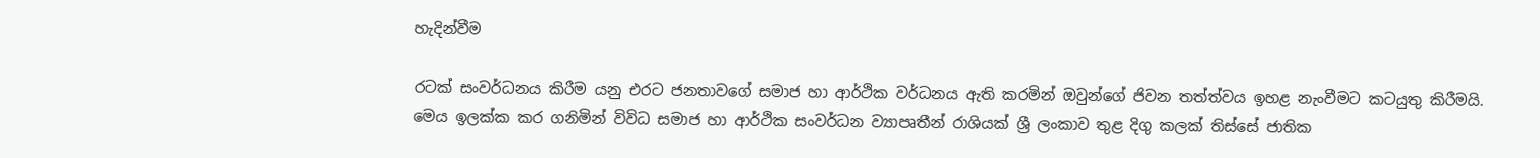හැදින්වීම

රටක් සංවර්ධනය කිරීම යනු එරට ජනතාවගේ සමාජ හා ආර්ථික වර්ධනය ඇති කරමින් ඔවුන්ගේ ජිවන තත්ත්වය ඉහළ නැංවීමට කටයුතු කිරීමයි. මෙය ඉලක්ක කර ගනිමින් විවිධ සමාජ හා ආර්ථික සංවර්ධන ව්‍යාපෘතීන් රාශියක් ශ්‍රී ලංකාව තුළ දිගු කලක් තිස්සේ ජාතික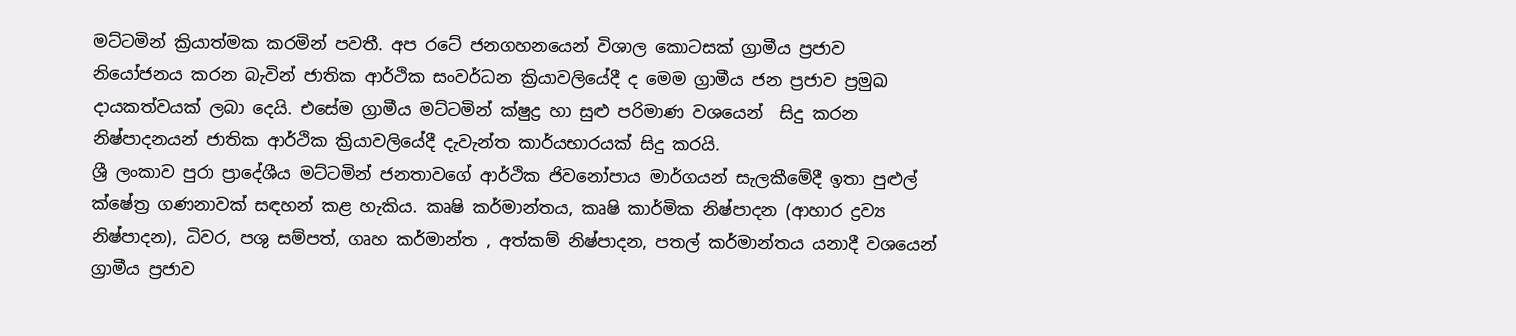මට්ටමින් ක්‍රියාත්මක කරමින් පවතී. අප රටේ ජනගහනයෙන් විශාල කොටසක් ග්‍රාමීය ප්‍රජාව නියෝජනය කරන බැවින් ජාතික ආර්ථික සංවර්ධන ක්‍රියාවලියේදී ද මෙම ග්‍රාමීය ජන ප්‍රජාව ප්‍රමුඛ දායකත්වයක් ලබා දෙයි. එසේම ග්‍රාමීය මට්ටමින් ක්ෂුද්‍ර හා සුළු පරිමාණ වශයෙන්  සිදු කරන නිෂ්පාදනයන් ජාතික ආර්ථික ක්‍රියාවලියේදී දැවැන්ත කාර්යභාරයක් සිදු කරයි.
ශ්‍රී ලංකාව පුරා ප්‍රාදේශීය මට්ටමින් ජනතාවගේ ආර්ථික ජිවනෝපාය මාර්ගයන් සැලකීමේදී ඉතා පුළුල් ක්ෂේත්‍ර ගණනාවක් සඳහන් කළ හැකිය. කෘෂි කර්මාන්තය, කෘෂි කාර්මික නිෂ්පාදන (ආහාර ද්‍රව්‍ය නිෂ්පාදන), ධිවර, පශු සම්පත්, ගෘහ කර්මාන්ත , අත්කම් නිෂ්පාදන, පතල් කර්මාන්තය යනාදී වශයෙන් ග්‍රාමීය ප්‍රජාව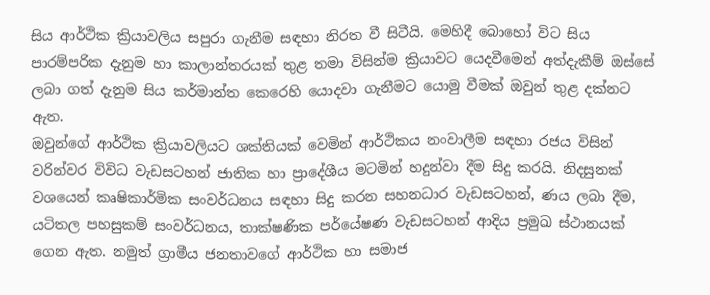සිය ආර්ථික ක්‍රියාවලිය සපුරා ගැනීම සඳහා නිරත වී සිටීයි. මෙහිදී බොහෝ විට සිය පාරම්පරික දැනුම හා කාලාන්තරයක් තුළ තමා විසින්ම ක්‍රියාවට යෙදවීමෙන් අත්දැකීම් ඔස්සේ ලබා ගත් දැනුම සිය කර්මාන්ත කෙරෙහි යොදවා ගැනීමට යොමු වීමක් ඔවුන් තුළ දක්නට ඇත.
ඔවුන්ගේ ආර්ථික ක්‍රියාවලියට ශක්තියක් වෙමින් ආර්ථිකය නංවාලීම සඳහා රජය විසින් වරින්වර විවිධ වැඩසටහන් ජාතික හා ප්‍රාදේශීය මටමින් හදුන්වා දීම සිදු කරයි. නිදසුනක් වශයෙන් කෘෂිකාර්මික සංවර්ධනය සඳහා සිදු කරන සහනධාර වැඩසටහන්, ණය ලබා දීම, යටිතල පහසුකම් සංවර්ධනය, තාක්ෂණික පර්යේෂණ වැඩසටහන් ආදිය ප්‍රමුඛ ස්ථානයක් ගෙන ඇත. නමුත් ග්‍රාමීය ජනතාවගේ ආර්ථික හා සමාජ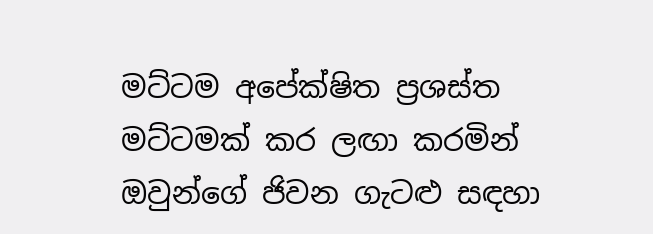මට්ටම අපේක්ෂිත ප්‍රශස්ත මට්ටමක් කර ලඟා කරමින් ඔවුන්ගේ ජිවන ගැටළු සඳහා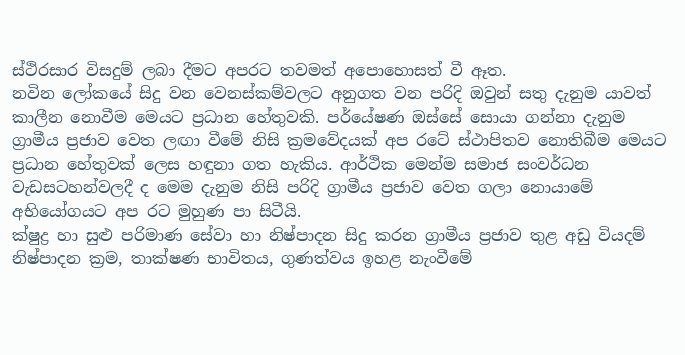ස්ථිරසාර විසදුම් ලබා දීමට අපරට තවමත් අපොහොසත් වී ඈත.
නවින ලෝකයේ සිදු වන වෙනස්කම්වලට අනුගත වන පරිදි ඔවුන් සතු දැනුම යාවත් කාලීන නොවීම මෙයට ප්‍රධාන හේතුවකි. පර්යේෂණ ඔස්සේ සොයා ගන්නා දැනුම ග්‍රාමීය ප්‍රජාව වෙත ලඟා වීමේ නිසි ක්‍රමවේදයක් අප රටේ ස්ථාපිතව නොතිබීම මෙයට ප්‍රධාන හේතුවක් ලෙස හඳුනා ගත හැකිය. ආර්ථික මෙන්ම සමාජ සංවර්ධන වැඩසටහන්වලදී ද මෙම දැනුම නිසි පරිදි ග්‍රාමීය ප්‍රජාව වෙත ගලා නොයාමේ අභියෝගයට අප රට මුහුණ පා සිටීයි.
ක්ෂුද්‍ර හා සුළු පරිමාණ සේවා හා නිෂ්පාදන සිදු කරන ග්‍රාමීය ප්‍රජාව තුළ අඩු වියදම් නිෂ්පාදන ක්‍රම, තාක්ෂණ භාවිතය, ගුණත්වය ඉහළ නැංවීමේ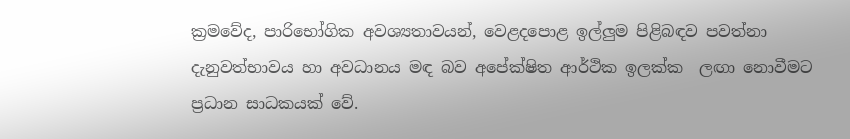ක්‍රමවේද, පාරිභෝගික අවශ්‍යතාවයන්, වෙළදපොළ ඉල්ලුම පිළිබඳව පවත්නා දැනුවත්භාවය හා අවධානය මඳ බව අපේක්ෂිත ආර්ථික ඉලක්ක  ලඟා නොවීමට ප්‍රධාන සාධකයක් වේ.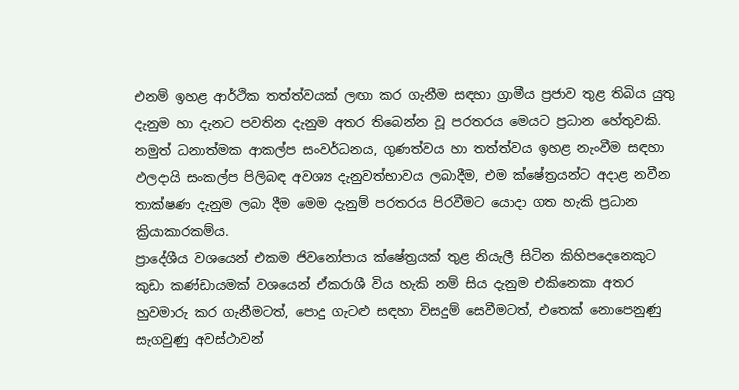එනම් ඉහළ ආර්ථික තත්ත්වයක් ලඟා කර ගැනීම සඳහා ග්‍රාමීය ප්‍රජාව තුළ තිබිය යුතු දැනුම හා දැනට පවතින දැනුම අතර තිබෙන්න වූ පරතරය මෙයට ප්‍රධාන හේතුවකි.
නමුත් ධනාත්මක ආකල්ප සංවර්ධනය, ගුණත්වය හා තත්ත්වය ඉහළ නැංවීම සඳහා ඵලදායි සංකල්ප පිලිබඳ අවශ්‍ය දැනුවත්භාවය ලබාදීම, එම ක්ෂේත්‍රයන්ට අදාළ නවීන තාක්ෂණ දැනුම ලබා දීම මෙම දැනුම් පරතරය පිරවීමට යොදා ගත හැකි ප්‍රධාන ක්‍රියාකාරකම්ය.
ප්‍රාදේශීය වශයෙන් එකම ජිවනෝපාය ක්ෂේත්‍රයක් තුළ නියැලී සිටින කිහිපදෙනෙකුට කුඩා කණ්ඩායමක් වශයෙන් ඒකරාශී විය හැකි නම් සිය දැනුම එකිනෙකා අතර හුවමාරු කර ගැනීමටත්, පොදු ගැටළු සඳහා විසදුම් සෙවීමටත්, එතෙක් නොපෙනුණු සැගවුණු අවස්ථාවන්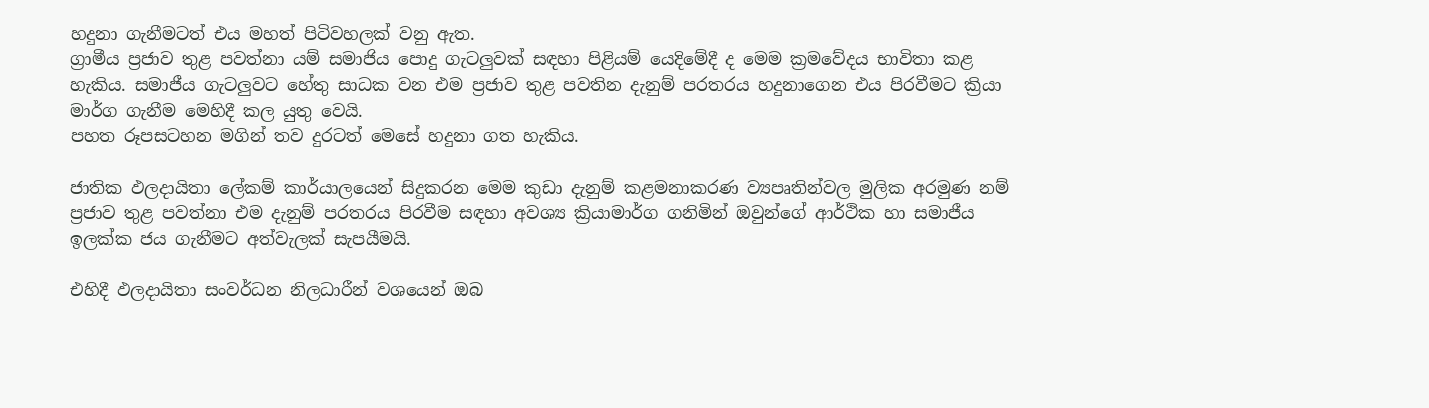හදුනා ගැනීමටත් එය මහත් පිටිවහලක් වනු ඇත.
ග්‍රාමීය ප්‍රජාව තුළ පවත්නා යම් සමාජිය පොදු ගැටලුවක් සඳහා පිළියම් යෙදිමේදී ද මෙම ක්‍රමවේදය භාවිතා කළ හැකිය. සමාජීය ගැටලුවට හේතු සාධක වන එම ප්‍රජාව තුළ පවතින දැනුම් පරතරය හදුනාගෙන එය පිරවීමට ක්‍රියා මාර්ග ගැනීම මෙහිදී කල යුතු වෙයි.
පහත රූපසටහන මගින් තව දුරටත් මෙසේ හදුනා ගත හැකිය.

ජාතික ඵලදායිතා ලේකම් කාර්යාලයෙන් සිදුකරන මෙම කුඩා දැනුම් කළමනාකරණ ව්‍යපෘතින්වල මුලික අරමුණ නම් ප්‍රජාව තුළ පවත්නා එම දැනුම් පරතරය පිරවීම සඳහා අවශ්‍ය ක්‍රියාමාර්ග ගනිමින් ඔවුන්ගේ ආර්ථික හා සමාජීය ඉලක්ක ජය ගැනීමට අත්වැලක් සැපයීමයි.

එහිදී ඵලදායිතා සංවර්ධන නිලධාරීන් වශයෙන් ඔබ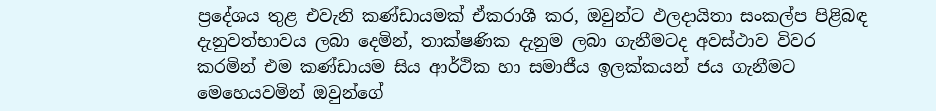ප්‍රදේශය තුළ එවැනි කණ්ඩායමක් ඒකරාශී කර, ඔවුන්ට ඵලදායිතා සංකල්ප පිළිබඳ දැනුවත්භාවය ලබා දෙමින්, තාක්ෂණික දැනුම ලබා ගැනීමටද අවස්ථාව විවර කරමින් එම කණ්ඩායම සිය ආර්ථික හා සමාජීය ඉලක්කයන් ජය ගැනීමට මෙහෙයවමින් ඔවුන්ගේ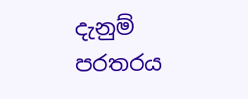දැනුම් පරතරය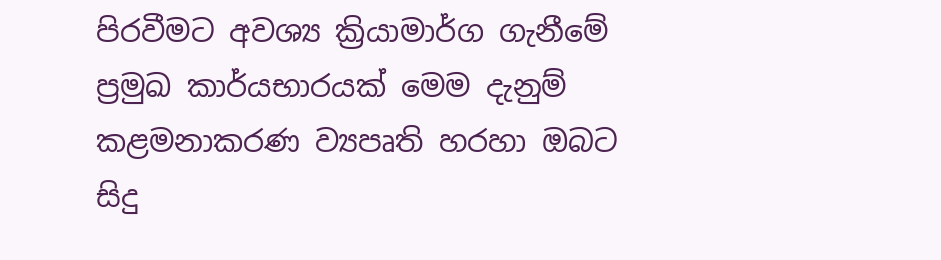පිරවීමට අවශ්‍ය ක්‍රියාමාර්ග ගැනීමේ ප්‍රමුඛ කාර්යභාරයක් මෙම දැනුම් කළමනාකරණ ව්‍යපෘති හරහා ඔබට සිදු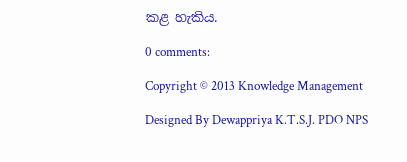කළ හැකිය.

0 comments:

Copyright © 2013 Knowledge Management

Designed By Dewappriya K.T.S.J. PDO NPS